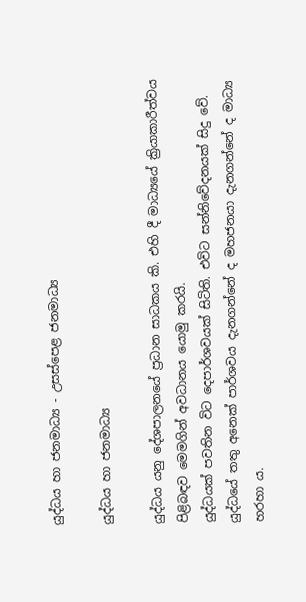යුද්ධය හා ජනමාධ්‍ය - උසස්පෙළ ජනමාධ්‍ය

යුද්ධය හා ජනමාධ්‍ය

යුද්ධය යනු දේශපාලනයේ ප්‍රධාන සාධකය කි. එහි දී මාධ්‍යයේ ක්‍රියාකාරීත්වය පිළිබඳව මෙමගින් අවධානය යොමු කරයි.
යුද්ධයක් පවතින විට දෙපාර්ශවයක් සිටිති. එවිට සන්නිවේදනයක් සිදු වේ. යුද්ධයේ තතු අනෙක් පාර්ශවය දැනගන්නේ ද මහජනයා දැනගන්නේ ද මාධ්‍ය හරහා ය.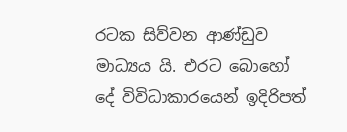රටක සිව්වන ආණ්ඩුව මාධ්‍යය යි. එරට බොහෝ දේ විවිධාකාරයෙන් ඉදිරිපත්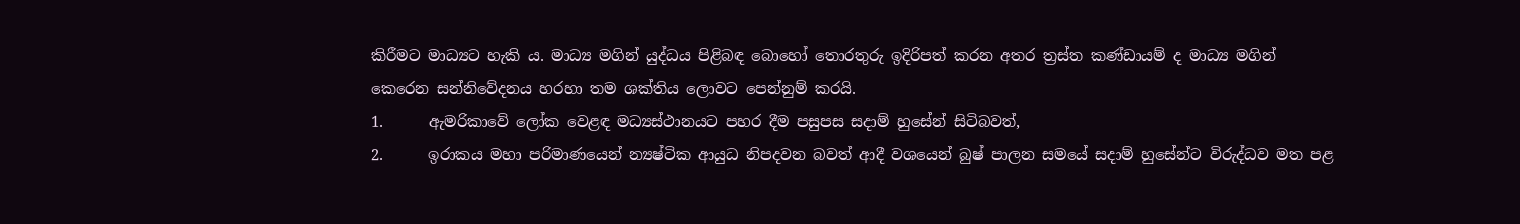කිරීමට මාධ්‍යට හැකි ය. මාධ්‍ය මගින් යුද්ධය පිළිබඳ බොහෝ තොරතුරු ඉදිරිපත් කරන අතර ත්‍රස්ත කණ්ඩායම් ද මාධ්‍ය මගින් කෙරෙන සන්නිවේදනය හරහා තම ශක්තිය ලොවට පෙන්නුම් කරයි.
1.      ඇමරිකාවේ ලෝක වෙළඳ මධ්‍යස්ථානයට පහර දීම පසුපස සදාම් හුසේන් සිටිබවත්,
2.      ඉරාකය මහා පරිමාණයෙන් න්‍යෂ්ටික ආයුධ නිපදවන බවත් ආදී වශයෙන් බුෂ් පාලන සමයේ සදාම් හුසේන්ට විරුද්ධව මත පළ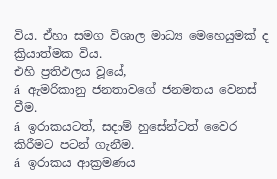විය. ඒහා සමග විශාල මාධ්‍ය මෙහෙයුමක් ද ක්‍රියාත්මක විය.
එහි ප්‍රතිඵලය වූයේ,
á  ඇමරිකානු ජනතාවගේ ජනමතය වෙනස් වීම.
á  ඉරාකයටත්, සදාම් හුසේන්ටත් වෛර කිරීමට පටන් ගැනීම.
á  ඉරාකය ආක්‍රමණය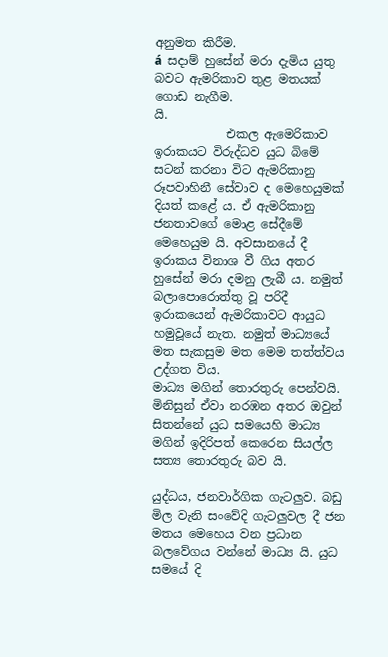අනුමත කිරීම.
á  සදාම් හුසේන් මරා දැමිය යුතු බවට ඇමරිකාව තුළ මතයක් ගොඩ නැගීම.
යි.
            එකල ඇමෙරිකාව ඉරාකයට විරුද්ධව යුධ බිමේ සටන් කරනා විට ඇමරිකානු රූපවාහිනී සේවාව ද මෙහෙයුමක් දියත් කළේ ය. ඒ ඇමරිකානු ජනතාවගේ මොළ සේදීමේ මෙහෙයුම යි. අවසානයේ දී ඉරාකය විනාශ වී ගිය අතර හුසේන් මරා දමනු ලැබී ය. නමුත් බලාපොරොත්තු වූ පරිදී ඉරාකයෙන් ඇමරිකාවට ආයුධ හමුවූයේ නැත. නමුත් මාධ්‍යයේ මත සැකසුම මත මෙම තත්ත්වය උද්ගත විය.
මාධ්‍ය මගින් තොරතුරු පෙන්වයි. මිනිසුන් ඒවා නරඹන අතර ඔවුන් සිතන්නේ යුධ සමයෙහි මාධ්‍ය මගින් ඉදිරිපත් කෙරෙන සියල්ල සත්‍ය තොරතුරු බව යි.

යුද්ධය, ජනවාර්ගික ගැටලුව. බඩු මිල වැනි සංවේදි ගැටලුවල දී ජන මතය මෙහෙය වන ප්‍රධාන බලවේගය වන්නේ මාධ්‍ය යි. යුධ සමයේ දි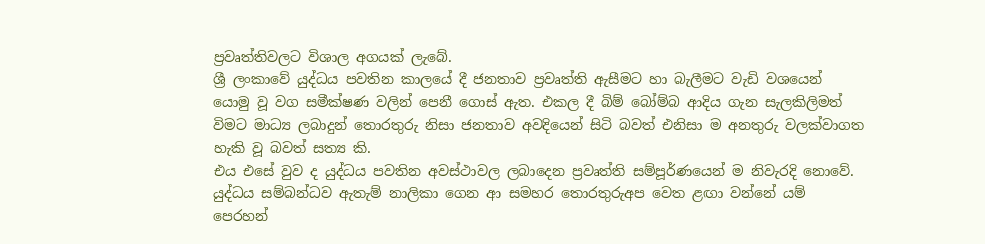ප්‍රවෘත්තිවලට විශාල අගයක් ලැබේ.
ශ්‍රී ලංකාවේ යුද්ධය පවතින කාලයේ දී ජනතාව ප්‍රවෘත්ති ඇසීමට හා බැලීමට වැඩි වශයෙන් යොමු වූ වග සමීක්ෂණ වලින් පෙනී ගොස් ඇත. එකල දී බිම් බෝම්බ ආදිය ගැන සැලකිලිමත් විමට මාධ්‍ය ලබාදුන් තොරතුරු නිසා ජනතාව අවදියෙන් සිටි බවත් එනිසා ම අනතුරු වලක්වාගත හැකි වූ බවත් සත්‍ය කි.
එය එසේ වුව ද යුද්ධය පවතින අවස්ථාවල ලබාදෙන ප්‍රවෘත්ති සම්පූර්ණයෙන් ම නිවැරදි නොවේ. යුද්ධය සම්බන්ධව ඇතැම් නාලිකා ගෙන ආ සමහර තොරතුරුඅප වෙත ළඟා වන්නේ යම් පෙරහන්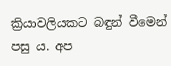ක්‍රියාවලියකට බඳුන් වීමෙන් පසු ය. අප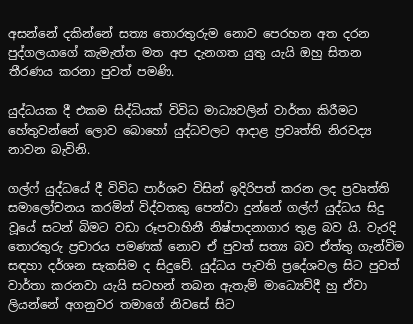අසන්නේ දකින්නේ සත්‍ය තොරතුරුම නොව පෙරහන අත දරන පුද්ගලයාගේ කැමැත්ත මත අප දැනගත යුතු යැයි ඔහු සිතන තීරණය කරනා පුවත් පමණි.

යුද්ධයක දී එකම සිද්ධියක් විවිධ මාධ්‍යවලින් වාර්තා කිරීමට හේතුවන්නේ ලොව බොහෝ යුද්ධවලට ආදාළ ප්‍රවෘත්ති නිරවද්‍ය නාවන බැවිනි.

ගල්ෆ් යුද්ධයේ දී විවිධ පාර්ශව විසින් ඉදිරිපත් කරන ලද ප්‍රවෘත්ති සමාලෝචනය කරමින් විද්වතකු පෙන්වා දුන්නේ ගල්ෆ් යුද්ධය සිදු වූයේ සටන් බිමට වඩා රූපවාහිනී නිෂ්පාදනාගාර තුළ බව යි. වැරදි තොරතුරු ප්‍රචාරය පමණක් නොව ඒ පුවත් සත්‍ය බව ඒත්තු ගැන්විම සඳහා දර්ශන සැකසිම ද සිදුවේ. යුද්ධය පැවති ප්‍රදේශවල සිට පුවත් වාර්තා කරනවා යැයි සටහන් තබන ඇතැම් මාධ්‍යෙව්දී හු ඒවා ලියන්නේ අගනුවර තමාගේ නිවසේ සිට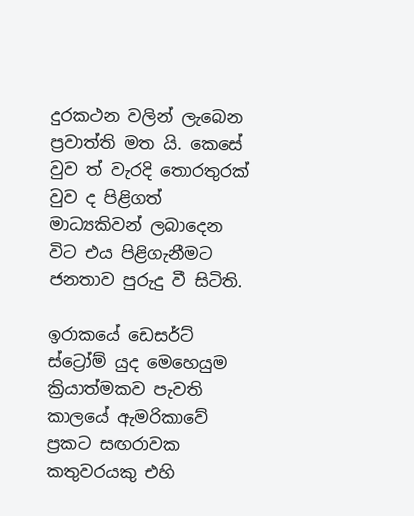දුරකථන වලින් ලැබෙන ප්‍රවාත්ති මත යි. කෙසේ වුව ත් වැරදි තොරතුරක් වුව ද පිළිගත් මාධ්‍යකිවන් ලබාදෙන විට එය පිළිගැනීමට ජනතාව පුරුදු වී සිටිති.

ඉරාකයේ ඩෙසර්ට් ස්ට්‍රෝම් යුද මෙහෙයුම ක්‍රියාත්මකව පැවති කාලයේ ඇමරිකාවේ ප්‍රකට සඟරාවක කතුවරයකු එහි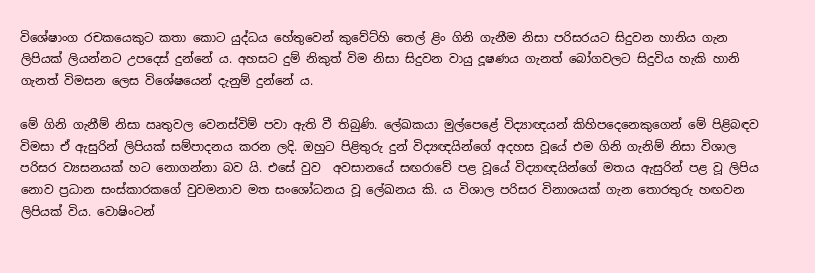විශේෂාංග රචකයෙකුට කතා කොට යුද්ධය හේතුවෙන් කුවේට්හි තෙල් ළිං ගිනි ගැනීම නිසා පරිසරයට සිදුවන හානිය ගැන ලිපියක් ලියන්නට උපදෙස් දුන්නේ ය. අහසට දුම් නිකුත් විම නිසා සිදුවන වායු දූෂණය ගැනත් බෝගවලට සිදුවිය හැකි හානි ගැනත් විමසන ලෙස විශේෂයෙන් දැනුම් දුන්නේ ය.

මේ ගිනි ගැනීම් නිසා ඍතුවල වෙනස්විම් පවා ඇති වී තිබුණි. ලේඛකයා මුල්පෙළේ විද්‍යාඥයන් කිහිපදෙනෙකුගෙන් මේ පිළිබඳව විමසා ඒ ඇසුරින් ලිපියක් සම්පාදනය කරන ලදි. ඔහුට පිළිතුරු දුන් විද්‍යඥයින්ගේ අදහස වූයේ එම ගිනි ගැනිම් නිසා විශාල පරිසර ව්‍යසනයක් හට නොගන්නා බව යි. එසේ වුව  අවසානයේ සඟරාවේ පළ වූයේ විද්‍යාඥයින්ගේ මතය ඇසුරින් පළ වූ ලිපිය නොව ප්‍රධාන සංස්කාරකගේ වුවමනාව මත සංශෝධනය වූ ලේඛනය කි. ය විශාල පරිසර විනාශයක් ගැන තොරතුරු හඟවන ලිපියක් විය. වොෂිංටන්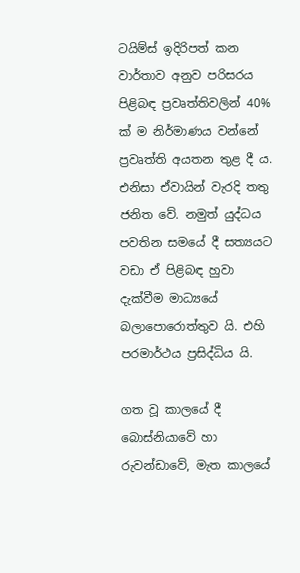ටයිම්ස් ඉදිරිපත් කන වාර්තාව අනුව පරිසරය පිළිබඳ ප්‍රවෘත්තිවලින් 40% ක් ම නිර්මාණය වන්නේ ප්‍රවෘත්ති අයතන තුළ දී ය. එනිසා ඒවායින් වැරදි තතු ජනිත වේ. නමුත් යුද්ධය පවතින සමයේ දී සත්‍යයට වඩා ඒ පිළිබඳ හුවා දැක්වීම මාධ්‍යයේ බලාපොරොත්තුව යි. එහි පරමාර්ථය ප්‍රසිද්ධිය යි.

ගත වූ කාලයේ දී බොස්නියාවේ හා රුවන්ඩාවේ, මැත කාලයේ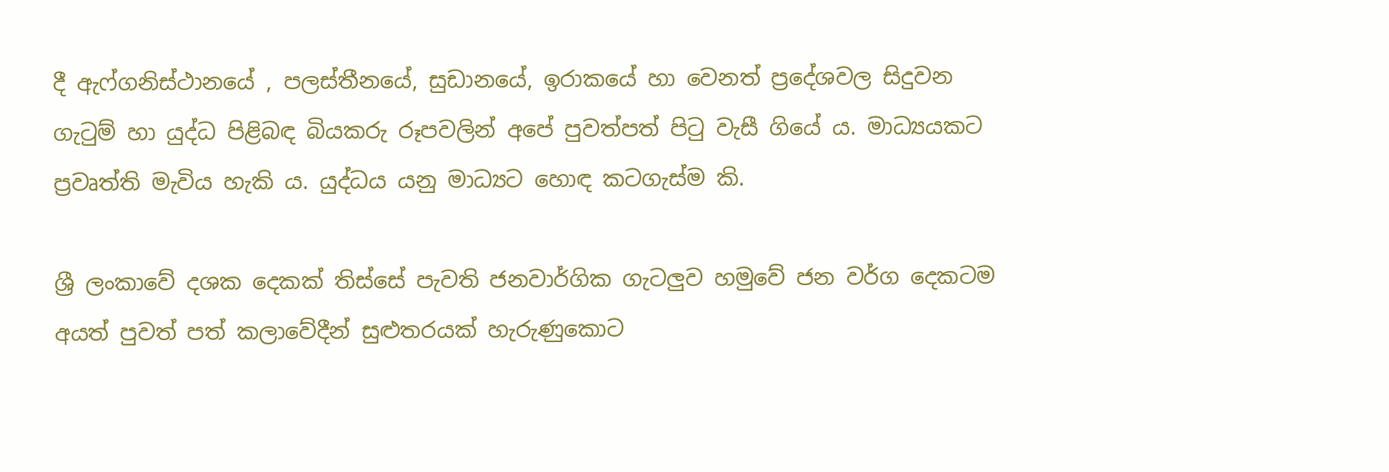දී ඇෆ්ගනිස්ථානයේ , පලස්තීනයේ, සුඩානයේ, ඉරාකයේ හා වෙනත් ප්‍රදේශවල සිදුවන ගැටුම් හා යුද්ධ පිළිබඳ බියකරු රූපවලින් අපේ පුවත්පත් පිටු වැසී ගියේ ය. මාධ්‍යයකට ප්‍රවෘත්ති මැවිය හැකි ය. යුද්ධය යනු මාධ්‍යට හොඳ කටගැස්ම කි.

ශ්‍රී ලංකාවේ දශක දෙකක් තිස්සේ පැවති ජනවාර්ගික ගැටලුව හමුවේ ජන වර්ග දෙකටම අයත් පුවත් පත් කලාවේදීන් සුළුතරයක් හැරුණුකොට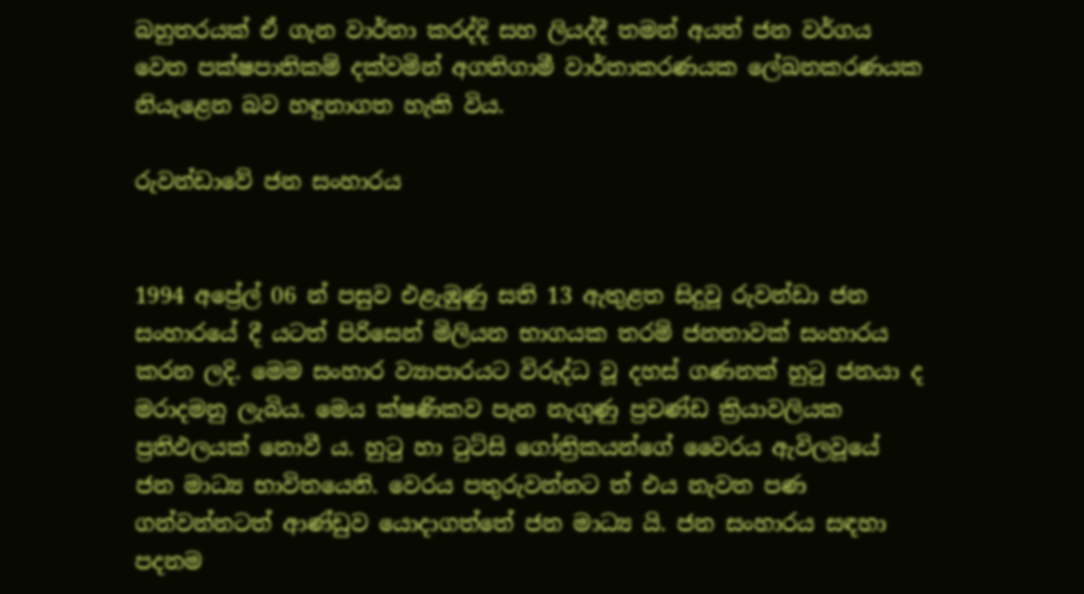බහුතරයක් ඒ ගැන වාර්තා කරද්දි සහ ලියද්දී තමන් අයත් ජන වර්ගය වෙත පක්ෂපාතිකම් දක්වමින් අගතිගාමී වාර්තාකරණයක ලේඛනකරණයක නියැළෙන බව හඳුනාගත හැකි විය.

රුවන්ඩාවේ ජන සංහාරය


1994 අප්‍රේල් 06 න් පසුව එළැඹුණු සති 13 ඇතුළත සිදුවූ රුවන්ඩා ජන සංහාරයේ දී යටත් පිරිසෙන් මිලියන භාගයක තරම් ජනතාවක් සංහාරය කරන ලදි. මෙම සංහාර ව්‍යාපාරයට විරුද්ධ වූ දහස් ගණනක් හුටු ජනයා ද මරාදමනු ලැබිය. මෙය ක්ෂණිකව පැන නැගුණු ප්‍රචණ්ඩ ක්‍රියාවලියක ප්‍රතිඵලයක් නොවී ය. හුටු හා ටුට්සි ගෝත්‍රිකයන්ගේ වෛරය ඇවිලවූයේ ජන මාධ්‍ය භාවිතයෙනි. වෙරය පතුරුවන්නට ත් එය නැවත පණ ගන්වන්නටත් ආණ්ඩුව යොදාගත්තේ ජන මාධ්‍ය යි. ජන සංහාරය සඳහා පදනම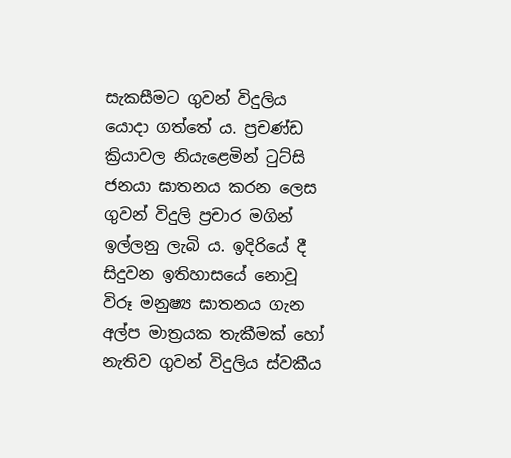සැකසීමට ගුවන් විදුලිය යොදා ගත්තේ ය. ප්‍රචණ්ඩ ක්‍රියාවල නියැළෙමින් ටුට්සි ජනයා ඝාතනය කරන ලෙස ගුවන් විදුලි ප්‍රචාර මගින් ඉල්ලනු ලැබි ය. ඉදිරියේ දී සිදුවන ඉතිහාසයේ නොවූ විරූ මනුෂ්‍ය ඝාතනය ගැන අල්ප මාත්‍රයක තැකීමක් හෝ නැතිව ගුවන් විදුලිය ස්වකීය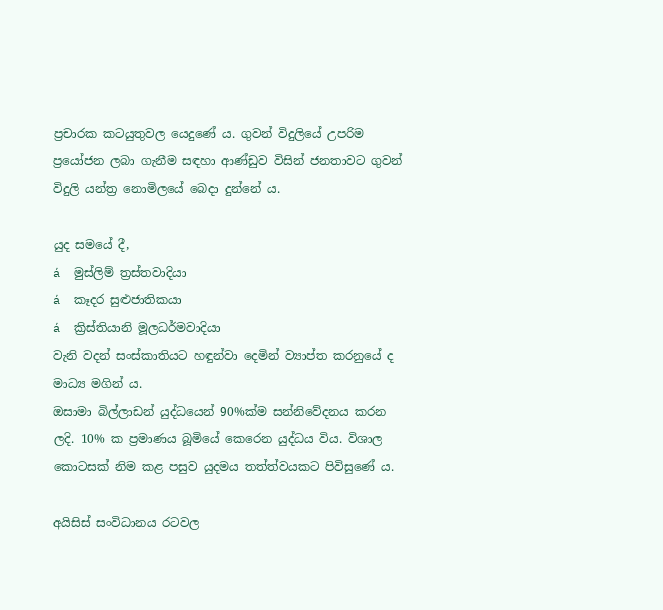ප්‍රචාරක කටයුතුවල යෙදුණේ ය. ගුවන් විදුලියේ උපරිම ප්‍රයෝජන ලබා ගැනීම සඳහා ආණ්ඩුව විසින් ජනතාවට ගුවන් විදුලි යන්ත්‍ර නොමිලයේ බෙදා දුන්නේ ය.

යුද සමයේ දී,
á  මුස්ලිම් ත්‍රස්තවාදියා
á  කෑදර සුළුජාතිකයා
á  ක්‍රිස්තියානි මූලධර්මවාදියා
වැනි වදන් සංස්කාතියට හඳුන්වා දෙමින් ව්‍යාප්ත කරනුයේ ද මාධ්‍ය මගින් ය.
ඔසාමා බිල්ලාඩන් යුද්ධයෙන් 90%ක්ම සන්නිවේදනය කරන ලදි. 10% ක ප්‍රමාණය බූමියේ කෙරෙන යුද්ධය විය. විශාල කොටසක් නිම කළ පසුව යුදමය තත්ත්වයකට පිවිසුණේ ය.

අයිසිස් සංවිධානය රටවල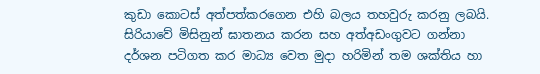කුඩා කොටස් අත්පත්කරගෙන එහි බලය තහවුරු කරනු ලබයි. සිරියාවේ මිසිනුන් ඝාතනය කරන සහ අත්අඩංගුවට ගන්නා දර්ශන පටිගත කර මාධ්‍ය වෙත මුදා හරිමින් තම ශක්තිය හා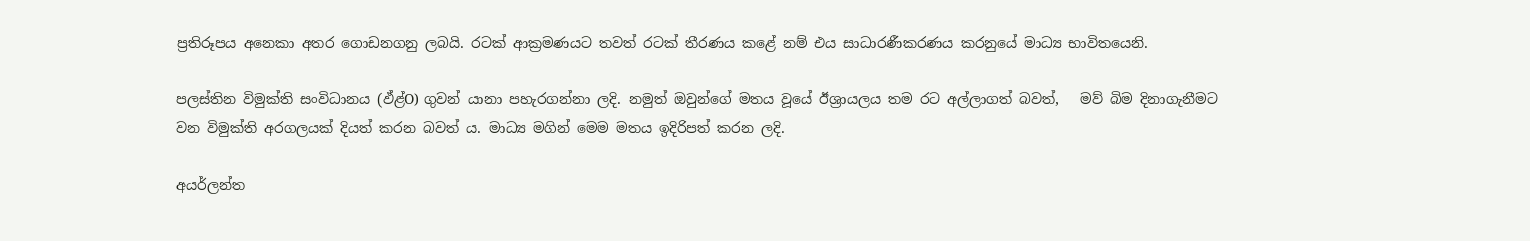ප්‍රතිරූපය අනෙකා අතර ගොඩනගනු ලබයි. රටක් ආක්‍රමණයට තවත් රටක් තීරණය කළේ නම් එය සාධාරණීකරණය කරනුයේ මාධ්‍ය භාවිතයෙනි.

පලස්තින විමුක්ති සංවිධානය (ඵ්ළ්O) ගුවන් යානා පහැරගන්නා ලදි. නමුත් ඔවුන්ගේ මතය වූයේ ඊශ්‍රායලය තම රට අල්ලාගත් බවත්,   මව් බිම දිනාගැනීමට වන විමුක්ති අරගලයක් දියත් කරන බවත් ය. මාධ්‍ය මගින් මෙම මතය ඉදිරිපත් කරන ලදි.

අයර්ලන්ත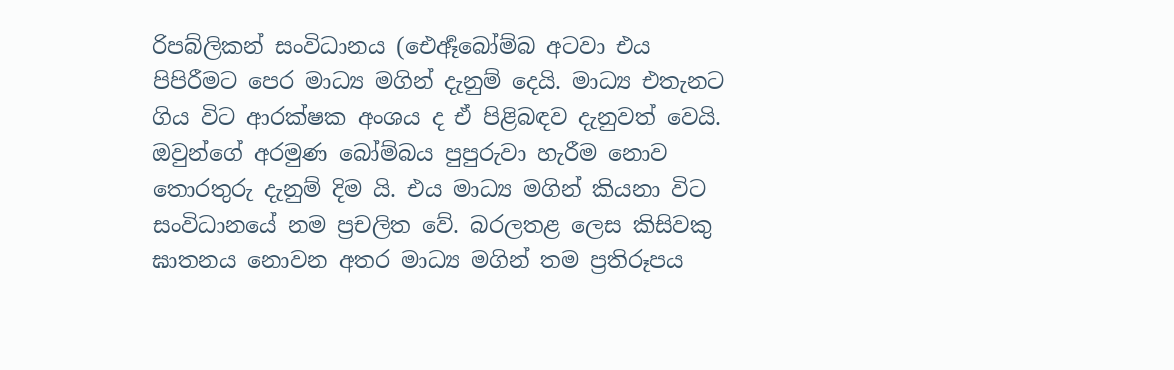රිපබ්ලිකන් සංවිධානය (ඓර්‍ඈබෝම්බ අටවා එය පිපිරීමට පෙර මාධ්‍ය මගින් දැනුම් දෙයි. මාධ්‍ය එතැනට ගිය විට ආරක්ෂක අංශය ද ඒ පිළිබඳව දැනුවත් වෙයි. ඔවුන්ගේ අරමුණ බෝම්බය පුපුරුවා හැරීම නොව තොරතුරු දැනුම් දිම යි. එය මාධ්‍ය මගින් කියනා විට සංවිධානයේ නම ප්‍රචලිත වේ. බරලතළ ලෙස කිසිවකු ඝාතනය නොවන අතර මාධ්‍ය මගින් තම ප්‍රතිරූපය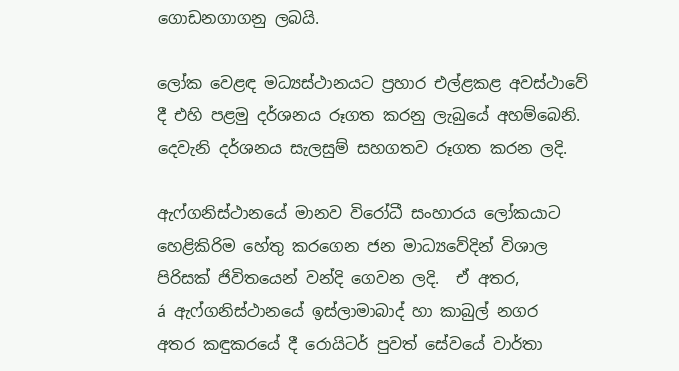ගොඩනගාගනු ලබයි.

ලෝක වෙළඳ මධ්‍යස්ථානයට ප්‍රහාර එල්ළකළ අවස්ථාවේ දී එහි පළමු දර්ශනය රූගත කරනු ලැබුයේ අහම්බෙනි. දෙවැනි දර්ශනය සැලසුම් සහගතව රූගත කරන ලදි.

ඇෆ්ගනිස්ථානයේ මානව විරෝධී සංහාරය ලෝකයාට හෙළිකිරිම හේතු කරගෙන ජන මාධ්‍යවේදින් විශාල පිරිසක් ජිවිතයෙන් වන්දි ගෙවන ලදි.  ඒ අතර,
á  ඇෆ්ගනිස්ථානයේ ඉස්ලාමාබාද් හා කාබුල් නගර අතර කඳුකරයේ දී රොයිටර් පුවත් සේවයේ වාර්තා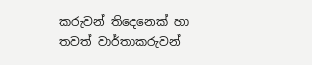කරුවන් තිදෙනෙක් හා තවත් වාර්තාකරුවන්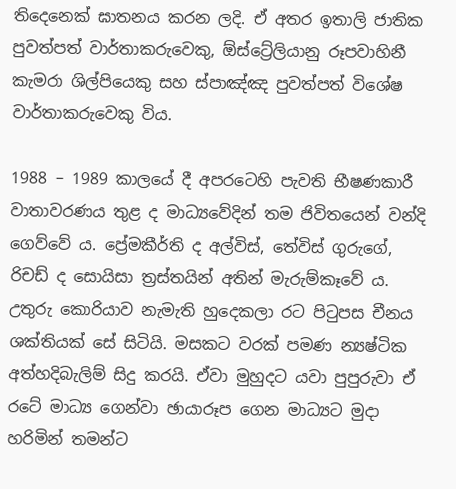තිදෙනෙක් ඝාතනය කරන ලදි. ඒ අතර ඉතාලි ජාතික පුවත්පත් වාර්තාකරුවෙකු, ඕස්ට්‍රේලියානු රූපවාහිනී කැමරා ශිල්පියෙකු සහ ස්පාඤ්ඤ පුවත්පත් විශේෂ වාර්තාකරුවෙකු විය.

1988 – 1989 කාලයේ දී අපරටෙහි පැවති භීෂණකාරී වාතාවරණය තුළ ද මාධ්‍යවේදින් තම ජිවිතයෙන් වන්දි ගෙව්වේ ය. ප්‍රේමකීර්ති ද අල්විස්, තේවිස් ගුරුගේ, රිචඩ් ද සොයිසා ත්‍රස්තයින් අතින් මැරුම්කෑවේ ය.
උතුරු කොරියාව නැමැති හුදෙකලා රට පිටුපස චීනය ශක්තියක් සේ සිටියි. මසකට වරක් පමණ න්‍යෂ්ටික අත්හදිබැලිම් සිදු කරයි. ඒවා මුහුදට යවා පුපුරුවා ඒ රටේ මාධ්‍ය ගෙන්වා ඡායාරූප ගෙන මාධ්‍යට මුදා හරිමින් තමන්ට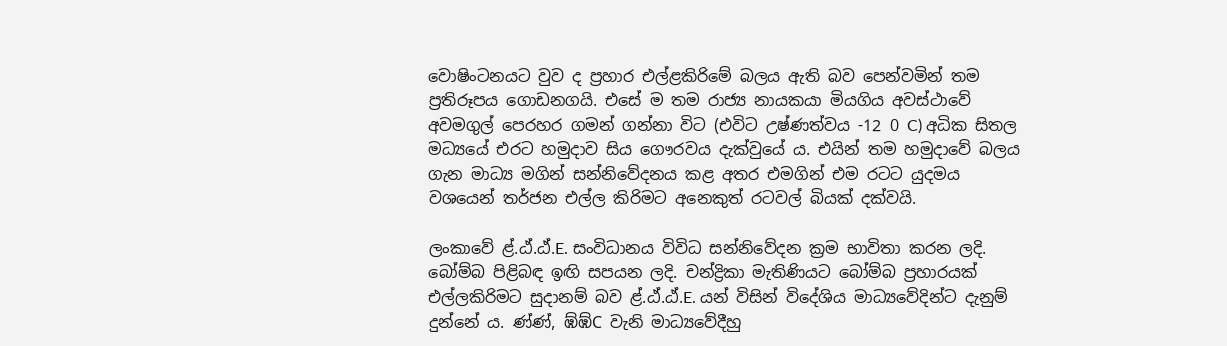වොෂිංටනයට වුව ද ප්‍රහාර එල්ළකිරිමේ බලය ඇති බව පෙන්වමින් තම ප්‍රතිරූපය ගොඩනගයි. එසේ ම තම රාජ්‍ය නායකයා මියගිය අවස්ථාවේ අවමගුල් පෙරහර ගමන් ගන්නා විට (එවිට උෂ්ණත්වය -12 0 C) අධික සිතල මධ්‍යයේ එරට හමුදාව සිය ගෞරවය දැක්වුයේ ය. එයින් තම හමුදාවේ බලය ගැන මාධ්‍ය මගින් සන්නිවේදනය කළ අතර එමගින් එම රටට යුදමය වශයෙන් තර්ජන එල්ල කිරිමට අනෙකුත් රටවල් බියක් දක්වයි.

ලංකාවේ ළ්.ඨ්.ඨ්.E. සංවිධානය විවිධ සන්නිවේදන ක්‍රම භාවිතා කරන ලදි. බෝම්බ පිළිබඳ ඉඟි සපයන ලදි. චන්ද්‍රිකා මැතිණියට ‍බෝම්බ ප්‍රහාරයක් එල්ලකිරිමට සුදානම් බව ළ්.ඨ්.ඨ්.E. යන් විසින් විදේශිය මාධ්‍යවේදින්ට දැනුම් දුන්නේ ය. ණ්ණ්, ඹ්ඹ්C වැනි මාධ්‍යවේදීහු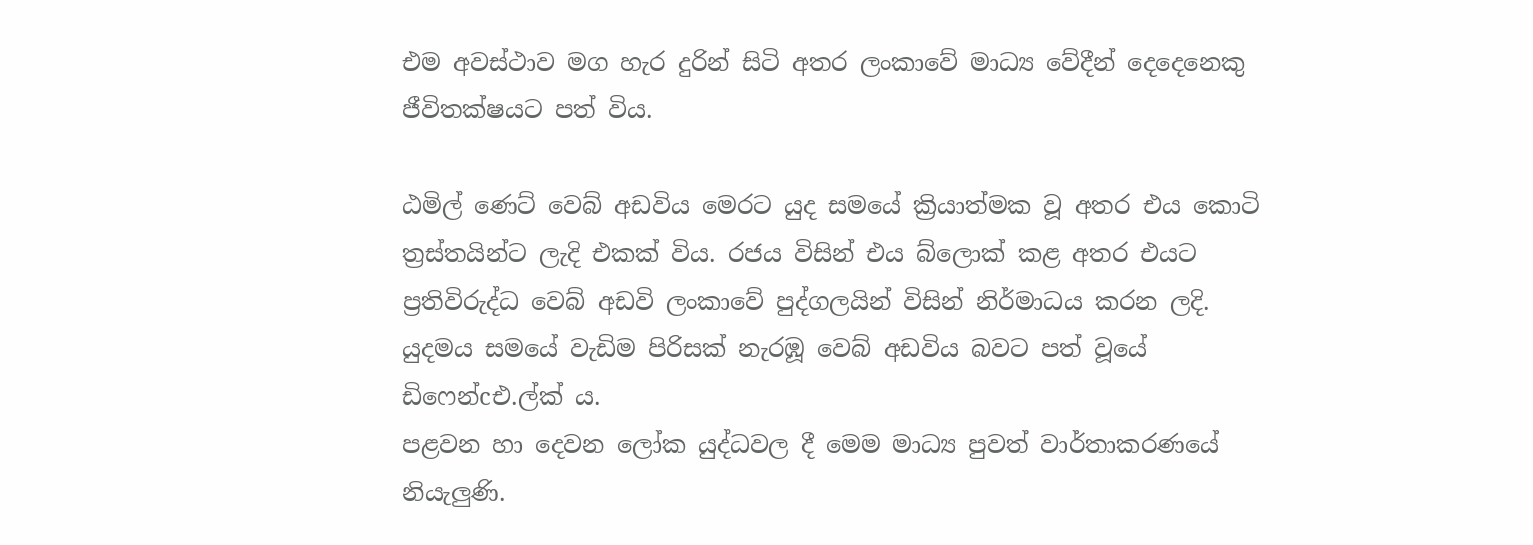එම අවස්ථාව මග හැර දුරින් සිටි අතර ලංකාවේ මාධ්‍ය වේදීන් දෙදෙනෙකු ජීවිතක්ෂයට පත් විය.

ඨමිල් ණෙට් වෙබ් අඩවිය මෙරට යුද සමයේ ක්‍රියාත්මක වූ අතර එය කොටි ත්‍රස්තයින්ට ලැදි එකක් විය. රජය විසින් එය බ්ලොක් කළ අතර එයට ප්‍රතිවිරුද්ධ වෙබ් අඩවි ලංකාවේ පුද්ගලයින් විසින් නිර්මාධය කරන ලදි. යුදමය සමයේ වැඩිම පිරිසක් නැරඹූ වෙබ් අඩවිය බවට පත් වූයේ ඩිෆෙන්cඑ.ල්ක් ය.
පළවන හා දෙවන ලෝක යුද්ධවල දී මෙම මාධ්‍ය පුවත් වාර්තාකරණයේ නියැලුණි.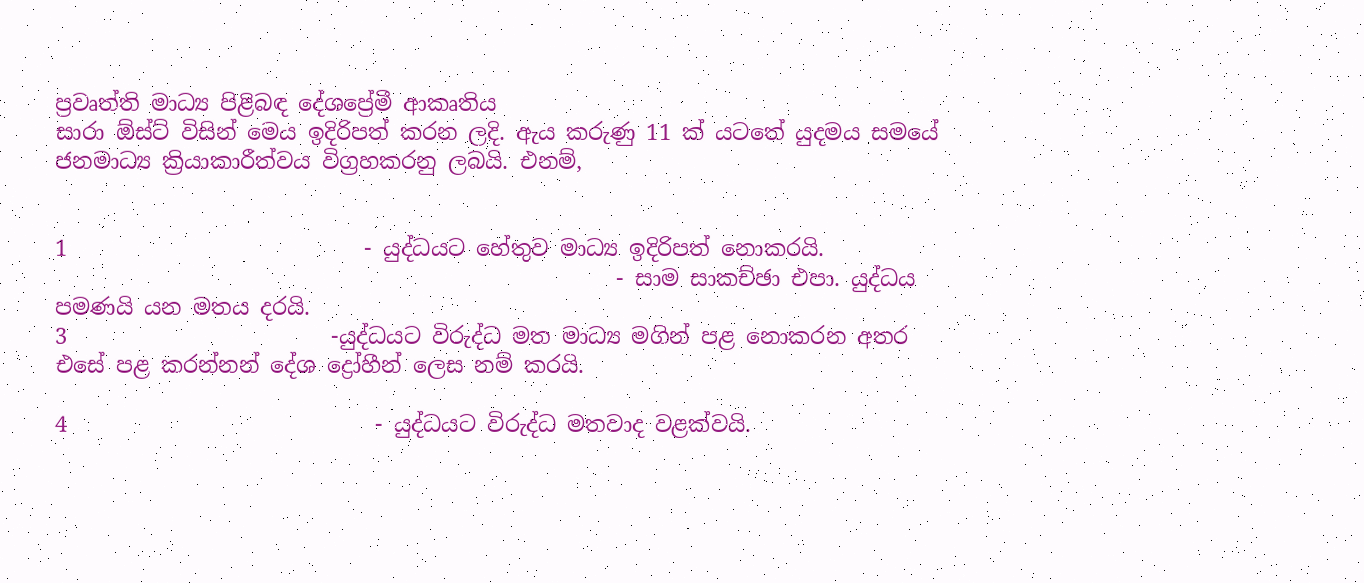ප්‍රවෘත්ති මාධ්‍ය පිළිබඳ දේශප්‍රේමී ආකෘතිය
සාරා ඕස්ට් විසින් මෙය ඉදිරිපත් කරන ලදි. ඇය කරුණු 11 ක් යටතේ යුදමය සමයේ ජනමාධ්‍ය ක්‍රියාකාරීත්වය විග්‍රහකරනු ලබයි. එනම්,


1                           - යුද්ධයට හේතුව මාධ්‍ය ඉදිරිපත් නොකරයි.
                                                   - සාම සාකච්ඡා එපා. යුද්ධය පමණයි යන මතය දරයි.
3                        -යුද්ධයට විරුද්ධ මත මාධ්‍ය මගින් පළ නොකරන අතර එසේ පළ කරන්නන් දේශ ද්‍රෝහීන් ලෙස නම් කරයි.

4                            - යුද්ධයට විරුද්ධ මතවාද වළක්වයි.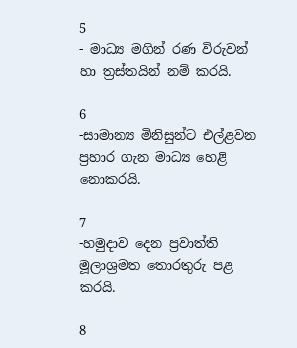5                            - මාධ්‍ය මගින් රණ විරුවන් හා ත්‍රස්තයින් නම් කරයි.

6                            -සාමාන්‍ය මිනිසුන්ට එල්ළවන ප්‍රහාර ගැන මාධ්‍ය හෙළි නොකරයි.

7                            -හමුදාව දෙන ප්‍රවාත්ති මූලාශ්‍රමත තොරතුරු පළ කරයි.

8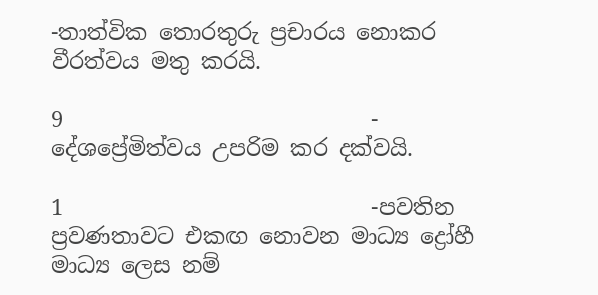-තාත්වික තොරතුරු ප්‍රචාරය නොකර වීරත්වය මතු කරයි.

9                            - දේශප්‍රේමිත්වය උපරිම කර දක්වයි.

1                            -පවතින ප්‍රවණතාවට එකඟ නොවන මාධ්‍ය ද්‍රෝහී මාධ්‍ය ලෙස නම්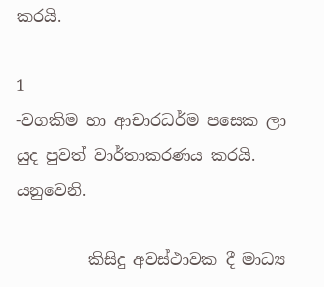කරයි.

1                            -වගකිම හා ආචාරධර්ම පසෙක ලා යුද පුවත් වාර්තාකරණය කරයි.
යනුවෙනි.

         කිසිදු අවස්ථාවක දී මාධ්‍ය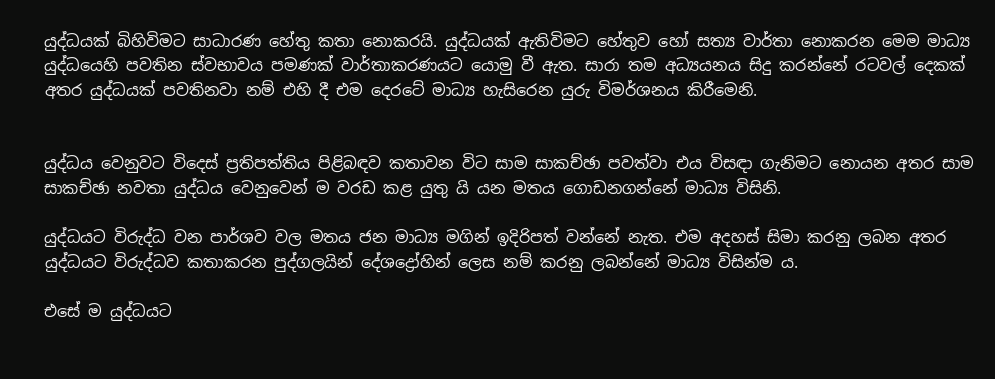යුද්ධයක් බිහිවිමට සාධාරණ හේතු කතා නොකරයි. යුද්ධයක් ඇතිවිමට හේතුව හෝ සත්‍ය වාර්තා නොකරන මෙම මාධ්‍ය යුද්ධයෙහි පවතින ස්වභාවය පමණක් වාර්තාකරණයට යොමු වී ඇත. සාරා තම අධ්‍යයනය සිදු කරන්නේ රටවල් දෙකක් අතර යුද්ධයක් පවතිනවා නම් එහි දී එම දෙරටේ මාධ්‍ය හැසිරෙන යුරු විමර්ශනය කිරීමෙනි.


යුද්ධය වෙනුවට විදෙස් ප්‍රතිපත්තිය පිළිබඳව කතාවන විට සාම සාකච්ඡා පවත්වා එය විසඳා ගැනිමට නොයන අතර සාම සාකච්ඡා නවතා යුද්ධය වෙනුවෙන් ම වරඩ කළ යුතු යි යන මතය ගොඩනගන්නේ මාධ්‍ය විසිනි.

යුද්ධයට විරුද්ධ වන පාර්ශව වල මතය ජන මාධ්‍ය මගින් ඉදිරිපත් වන්නේ නැත. එම අදහස් සිමා කරනු ලබන අතර යුද්ධයට විරුද්ධව කතාකරන පුද්ගලයින් දේශද්‍රෝහින් ලෙස නම් කරනු ලබන්නේ මාධ්‍ය විසින්ම ය.

එසේ ම යුද්ධයට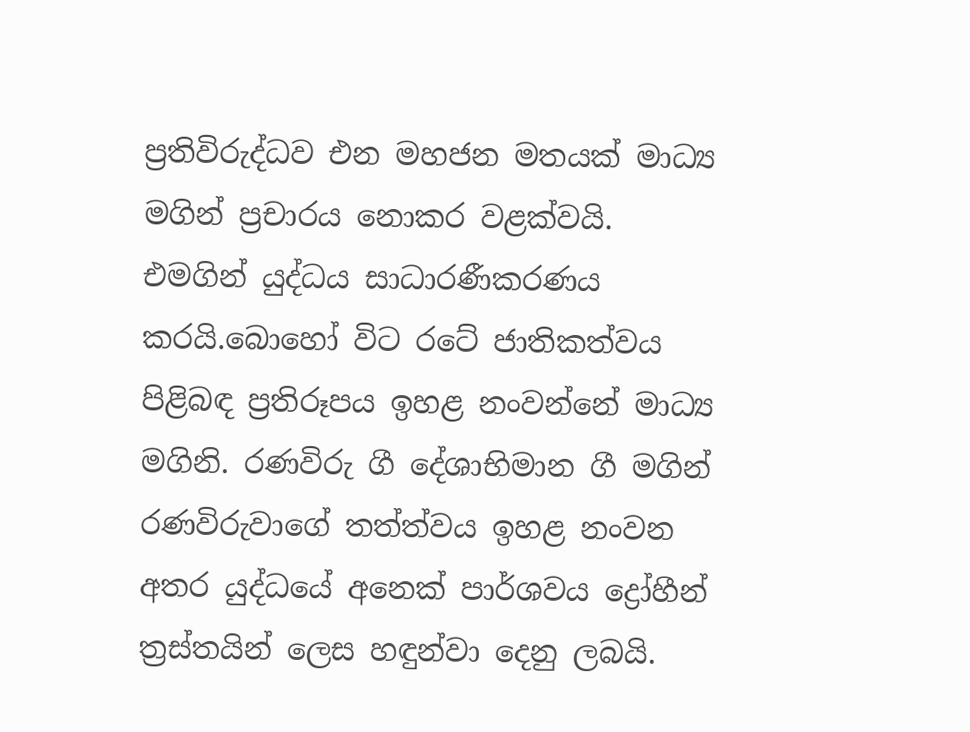ප්‍රතිවිරුද්ධව එන මහජන මතයක් මාධ්‍ය මගින් ප්‍රචාරය නොකර වළක්වයි. එමගින් යුද්ධය සාධාරණීකරණය කරයි.බොහෝ විට රටේ ජාතිකත්වය පිළිබඳ ප්‍රතිරූපය ඉහළ නංවන්නේ මාධ්‍ය මගිනි. රණවිරු ගී දේශාභිමාන ගී මගින් රණවිරුවාගේ තත්ත්වය ඉහළ නංවන අතර යුද්ධයේ අනෙක් පාර්ශවය ද්‍රෝහීන් ත්‍රස්තයින් ලෙස හඳුන්වා දෙනු ලබයි.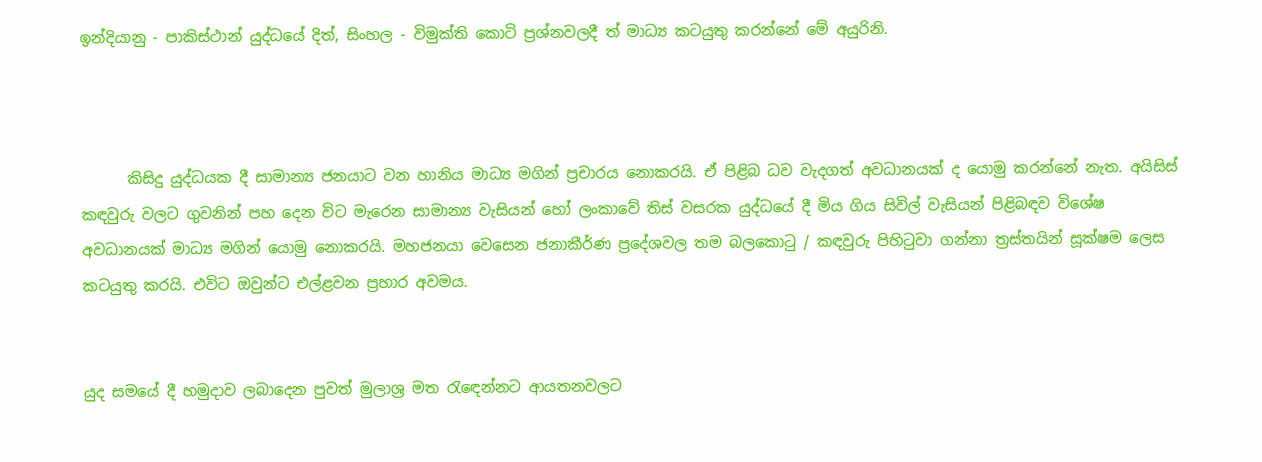ඉන්දියානු - පාකිස්ථාන් යුද්ධයේ දිත්, සිංහල - විමුක්ති කොටි ප්‍රශ්නවලදී ත් මාධ්‍ය කටයුතු කරන්නේ මේ අයුරිනි.



      කිසිදු යුද්ධයක දී සාමාන්‍ය ජනයාට වන හානිය මාධ්‍ය මගින් ප්‍රචාරය නොකරයි. ඒ පිළිබ ධව වැදගත් අවධානයක් ද යොමු කරන්නේ නැත. අයිසිස් කඳවුරු වලට ගුවනින් පහ දෙන විට මැරෙන සාමාන්‍ය වැසියන් හෝ ලංකාවේ තිස් වසරක යුද්ධයේ දී මිය ගිය සිවිල් වැසියන් පිළිබඳව විශේෂ අවධානයක් මාධ්‍ය මගින් යොමු නොකරයි. මහජනයා වෙසෙන ජනාකීර්ණ ප්‍රදේශවල තම බලකොටු / කඳවුරු පිහිටුවා ගන්නා ත්‍රස්තයින් සූක්ෂම ලෙස කටයුතු කරයි. එවිට ඔවුන්ට එල්ළවන ප්‍රහාර අවමය.


යුද සමයේ දී හමුදාව ලබාදෙන පුවත් මුලාශ්‍ර මත රැඳෙන්නට ආයතනවලට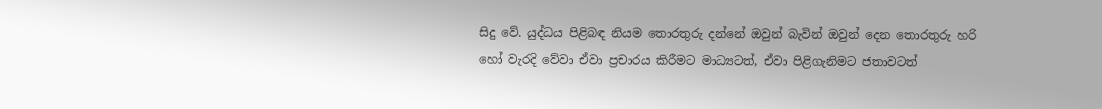සිදු වේ. යුද්ධය පිළිබඳ නියම තොරතුරු දන්නේ ඔවුන් බැවින් ඔවුන් දෙන තොරතුරු හරි හෝ වැරදි වේවා ඒවා ප්‍රචාරය කිරීමට මාධ්‍යටත්, ඒවා පිළිගැනිමට ජතාවටත්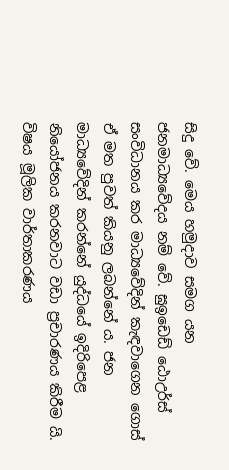සිදු වේ. මෙය හමුදාව සමග යන ජනමාධ්‍යවේදය නම් වේ. ඝුඉඩෙඩ් ඨොඋර්ස් සංවිධානය කර මාධ්‍යවේදින් කැඳවාගෙන ගොස් ඒ මත පුවත් කියනු ලබන්නේ ය. ජන මාධ්‍යවේදින් කරන්නේ යුද්ධයේ ඉදිරිපෙළ නියෝජනය කරනවාට වඩා ප්‍රචාරණය කිරීම යි. විෂය මූලික වාර්තාකරණය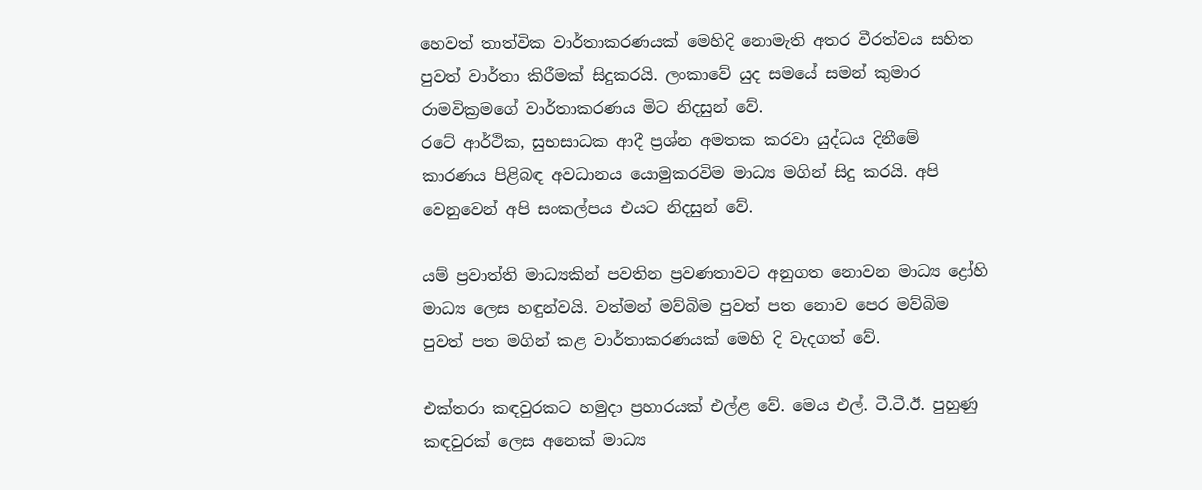හෙවත් තාත්වික වාර්තාකරණයක් මෙහිදි නොමැති අතර වීරත්වය සහිත පුවත් වාර්තා කිරීමක් සිදුකරයි. ලංකාවේ යුද සමයේ සමන් කුමාර රාමවික්‍රමගේ වාර්තාකරණය මිට නිදසුන් වේ.
රටේ ආර්ථික, සුභසාධක ආදී ප්‍රශ්න අමතක කරවා යුද්ධය දිනීමේ කාරණය පිළිබඳ අවධානය යොමුකරවිම මාධ්‍ය මගින් සිදු කරයි. අපි වෙනුවෙන් අපි සංකල්පය එයට නිදසුන් වේ.

යම් ප්‍රවාත්ති මාධ්‍යකින් පවතින ප්‍රවණතාවට අනුගත නොවන මාධ්‍ය ද්‍රෝහි මාධ්‍ය ලෙස හඳුන්වයි. වත්මන් මව්බිම පුවත් පත නොව පෙර මව්බිම පුවත් පත මගින් කළ වාර්තාකරණයක් මෙහි දි වැදගත් වේ.

එක්තරා කඳවුරකට හමුදා ප්‍රහාරයක් එල්ළ වේ. මෙය එල්. ටී.ටී.ඊ. පුහුණු කඳවුරක් ලෙස අනෙක් මාධ්‍ය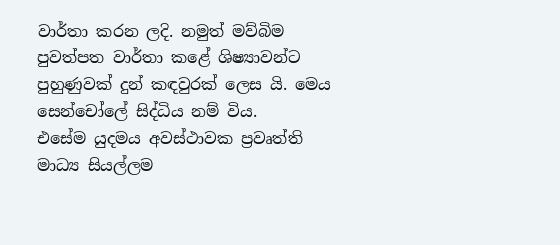වාර්තා කරන ලදි. නමුත් මව්බිම පුවත්පත වාර්තා කළේ ශිෂ්‍යාවන්ට පුහුණුවක් දුන් කඳවුරක් ලෙස යි. මෙය සෙන්චෝලේ සිද්ධිය නම් විය.
එසේම යුදමය අවස්ථාවක ප්‍රවෘත්ති මාධ්‍ය සියල්ලම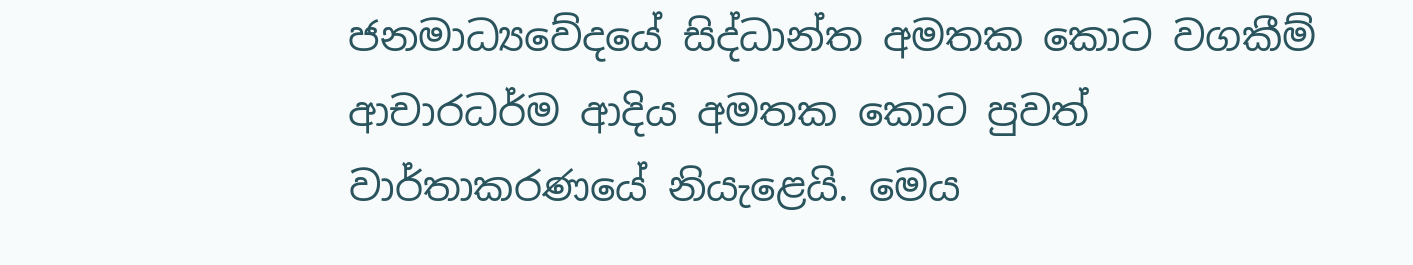ජනමාධ්‍යවේදයේ සිද්ධාන්ත අමතක කොට වගකීම් ආචාරධර්ම ආදිය අමතක කොට පුවත් වාර්තාකරණයේ නියැළෙයි. මෙය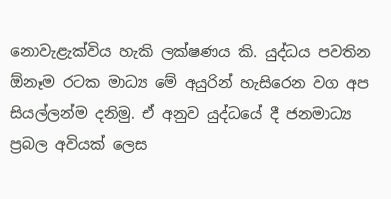නොවැළැක්විය හැකි ලක්ෂණය කි. යුද්ධය පවතින ඕනෑම රටක මාධ්‍ය මේ අයුරින් හැසිරෙන වග අප සියල්ලන්ම දනිමු. ඒ අනුව යුද්ධයේ දී ජනමාධ්‍ය ප්‍රබල අවියක් ලෙස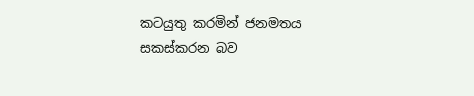කටයුතු කරමින් ජනමතය සකස්කරන බව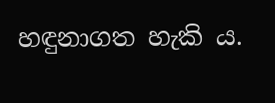හඳුනාගත හැකි ය.